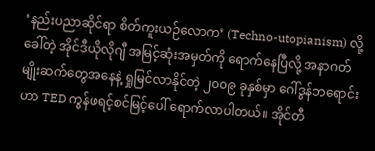‘နည်းပညာဆိုင်ရာ စိတ်ကူးယဉ်လောက’ (Techno-utopianism) လို့ခေါ်တဲ့ အိုင်ဒီယိုလိုဂျီ အမြင့်ဆုံးအမှတ်ကို ရောက်နေပြီလို့ အနာဂတ်မျိုးဆက်တွေအနေနဲ့ ရှုမြင်လာနိုင်တဲ့ ၂၀၀၉ ခုနှစ်မှာ ဂေါ်ဒွန်ဘရောင်းဟာ TED ကွန်ဖရင့်စင်မြင့်ပေါ် ရောက်လာပါတယ်။ အိုင်တီ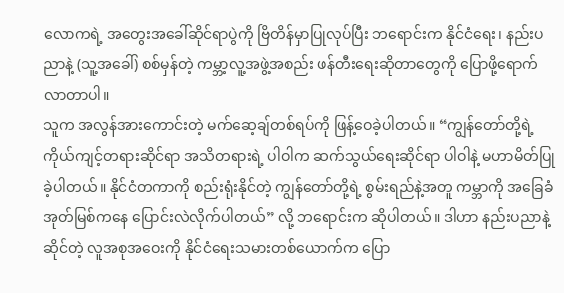လောကရဲ့ အတွေးအခေါ်ဆိုင်ရာပွဲကို ဗြိတိန်မှာပြုလုပ်ပြီး ဘရောင်းက နိုင်ငံရေး၊ နည်းပညာနဲ့ (သူ့အခေါ်) စစ်မှန်တဲ့ ကမ္ဘာ့လူ့အဖွဲ့အစည်း ဖန်တီးရေးဆိုတာတွေကို ပြောဖို့ရောက်လာတာပါ။
သူက အလွန်အားကောင်းတဲ့ မက်ဆေ့ချ်တစ်ရပ်ကို ဖြန့်ဝေခဲ့ပါတယ်။ “ကျွန်တော်တို့ရဲ့ ကိုယ်ကျင့်တရားဆိုင်ရာ အသိတရားရဲ့ ပါဝါက ဆက်သွယ်ရေးဆိုင်ရာ ပါဝါနဲ့ မဟာမိတ်ပြုခဲ့ပါတယ်။ နိုင်ငံတကာကို စည်းရုံးနိုင်တဲ့ ကျွန်တော်တို့ရဲ့ စွမ်းရည်နဲ့အတူ ကမ္ဘာကို အခြေခံအုတ်မြစ်ကနေ ပြောင်းလဲလိုက်ပါတယ်” လို့ ဘရောင်းက ဆိုပါတယ်။ ဒါဟာ နည်းပညာနဲ့ဆိုင်တဲ့ လူအစုအဝေးကို နိုင်ငံရေးသမားတစ်ယောက်က ပြော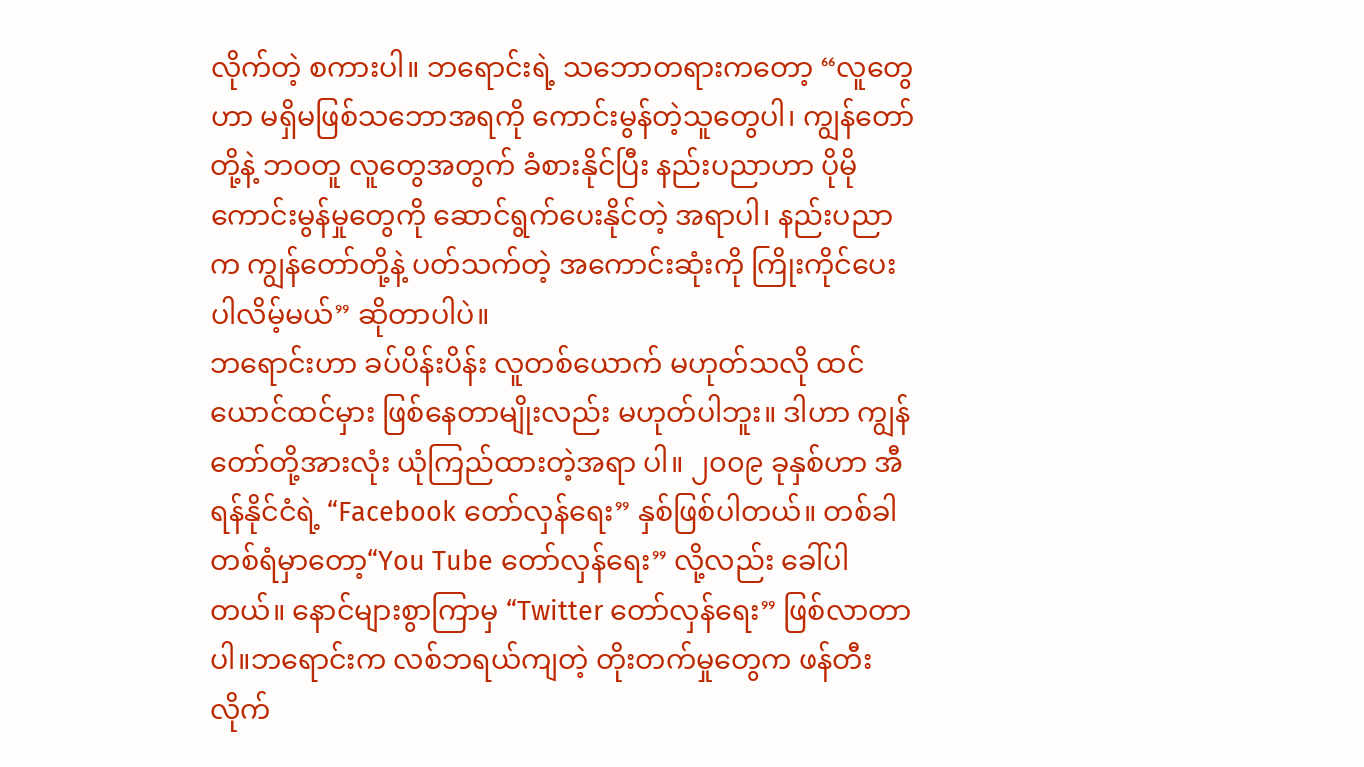လိုက်တဲ့ စကားပါ။ ဘရောင်းရဲ့ သဘောတရားကတော့ “လူတွေဟာ မရှိမဖြစ်သဘောအရကို ကောင်းမွန်တဲ့သူတွေပါ၊ ကျွန်တော်တို့နဲ့ ဘဝတူ လူတွေအတွက် ခံစားနိုင်ပြီး နည်းပညာဟာ ပိုမိုကောင်းမွန်မှုတွေကို ဆောင်ရွက်ပေးနိုင်တဲ့ အရာပါ၊ နည်းပညာက ကျွန်တော်တို့နဲ့ ပတ်သက်တဲ့ အကောင်းဆုံးကို ကြိုးကိုင်ပေးပါလိမ့်မယ်” ဆိုတာပါပဲ။
ဘရောင်းဟာ ခပ်ပိန်းပိန်း လူတစ်ယောက် မဟုတ်သလို ထင်ယောင်ထင်မှား ဖြစ်နေတာမျိုးလည်း မဟုတ်ပါဘူး။ ဒါဟာ ကျွန်တော်တို့အားလုံး ယုံကြည်ထားတဲ့အရာ ပါ။ ၂၀၀၉ ခုနှစ်ဟာ အီရန်နိုင်ငံရဲ့ “Facebook တော်လှန်ရေး” နှစ်ဖြစ်ပါတယ်။ တစ်ခါတစ်ရံမှာတော့“You Tube တော်လှန်ရေး” လို့လည်း ခေါ်ပါတယ်။ နောင်များစွာကြာမှ “Twitter တော်လှန်ရေး” ဖြစ်လာတာပါ။ဘရောင်းက လစ်ဘရယ်ကျတဲ့ တိုးတက်မှုတွေက ဖန်တီးလိုက်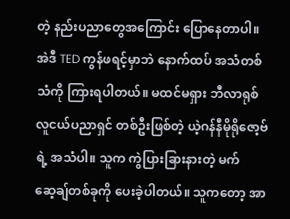တဲ့ နည်းပညာတွေအကြောင်း ပြောနေတာပါ။
အဲဒီ TED ကွန်ဖရင့်မှာဘဲ နောက်ထပ် အသံတစ်သံကို ကြားရပါတယ်။ မထင်မရှား ဘီလာရုစ် လူငယ်ပညာရှင် တစ်ဦးဖြစ်တဲ့ ယဲ့ဂန်နီမိုရိုဇော့ဗ်ရဲ့ အသံပါ။ သူက ကွဲပြားခြားနားတဲ့ မက်ဆေ့ချ်တစ်ခုကို ပေးခဲ့ပါတယ်။ သူကတော့ အာ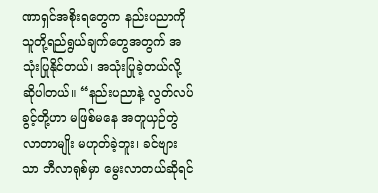ဏာရှင်အစိုးရတွေက နည်းပညာကို သူတို့ရည်ရွယ်ချက်တွေအတွက် အသုံးပြုနိုင်တယ်၊ အသုံးပြုခဲ့တယ်လို့ ဆိုပါတယ်။ “နည်းပညာနဲ့ လွတ်လပ်ခွင့်တို့ဟာ မဖြစ်မနေ အတူယှဉ်တွဲလာတာမျိုး မဟုတ်ခဲ့ဘူး၊ ခင်ဗျားသာ ဘီလာရုစ်မှာ မွေးလာတယ်ဆိုရင်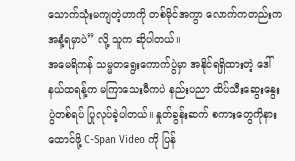သောက်သုံးမကျတဲ့ဟာကို တစ်မိုင်အကွာ လောက်ကတည်းက အနံ့ရမှာပဲ” လို့ သူက ဆိုပါတယ်။
အမေရိကန် သမ္မတရွေးကောက်ပွဲမှာ အနိုင်ရရှိထားတဲ့ ဒေါ်နယ်ထရန့်က မကြာသေးမီကပဲ နည်းပညာ ထိပ်သီးဆွေးနွေးပွဲတစ်ရပ် ပြုလုပ်ခဲ့ပါတယ်။ နှုတ်ခွန်းဆက် စကားတွေကိုနားထောင်ဖို့ C-Span Video ကို ပြန်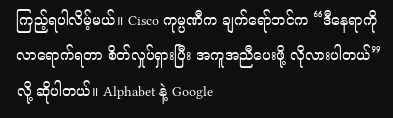ကြည့်ရပါလိမ့်မယ်။ Cisco ကုမ္ပဏီက ချက်ရော်ဘင်က “ဒီနေရာကို လာရောက်ရတာ စိတ်လှုပ်ရှားပြီး အကူအညီပေးဖို့ လိုလားပါတယ်” လို့ ဆိုပါတယ်။ Alphabet နဲ့ Google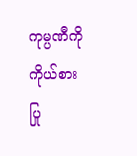ကုမ္ပဏီကို ကိုယ်စားပြု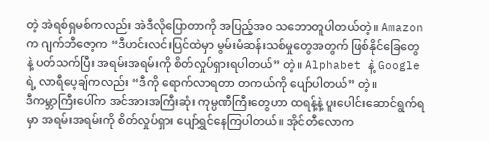တဲ့ အဲရစ်ရှမစ်ကလည်း အဲဒီလိုပြောတာကို အပြည့်အ၀ သဘောတူပါတယ်တဲ့။ Amazon က ဂျက်ဘီဇော့က “ဒီဟင်းလင်းပြင်ထဲမှာ မွမ်းမံဆန်းသစ်မှုတွေအတွက် ဖြစ်နိုင်ခြေတွေနဲ့ ပတ်သက်ပြီး အရမ်းအရမ်းကို စိတ်လှုပ်ရှားရပါတယ်” တဲ့။ Alphabet နဲ့ Google ရဲ့ လာရီပေ့ချ်ကလည်း “ဒီကို ရောက်လာရတာ တကယ်ကို ပျော်ပါတယ်” တဲ့။
ဒီကမ္ဘာကြီးပေါ်က အင်အားအကြီးဆုံး ကုမ္ပဏီကြီးတွေဟာ ထရန့်နဲ့ ပူးပေါင်းဆောင်ရွက်ရမှာ အရမ်းအရမ်းကို စိတ်လှုပ်ရှား ပျော်ရွှင်နေကြပါတယ်။ အိုင်တီလောက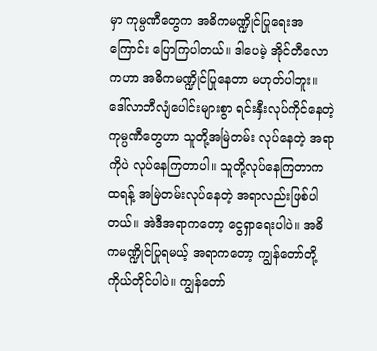မှာ ကုမ္ပဏီတွေက အဓိကမဏ္ဍိုင်ပြုရေးအကြောင်း ပြောကြပါတယ်။ ဒါပေမဲ့ အိုင်တီလောကဟာ အဓိကမဏ္ဍိုင်ပြုနေတာ မဟုတ်ပါဘူး။ ဒေါ်လာဘီလျံပေါင်းများစွာ ရင်းနှီးလုပ်ကိုင်နေတဲ့ ကုမ္ပဏီတွေဟာ သူတို့အမြဲတမ်း လုပ်နေတဲ့ အရာကိုပဲ လုပ်နေကြတာပါ။ သူတို့လုပ်နေကြတာက ထရန့် အမြဲတမ်းလုပ်နေတဲ့ အရာလည်းဖြစ်ပါတယ်။ အဲဒီအရာကတော့ ငွေရှာရေးပါပဲ။ အဓိကမဏ္ဍိုင်ပြုရမယ့် အရာကတော့ ကျွန်တော်တို့ ကိုယ်တိုင်ပါပဲ။ ကျွန်တော်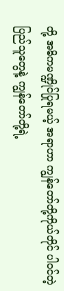တို့ အဓိကမဏ္ဍိုင်ပြုရမယ့် အရာဟာ ကျွန်တော်တို့ကိုယ်တိုင် ပါဝင်တဲ့ ပြည်သူတွေနဲ့ ကျွန်တော်တို့ရဲ့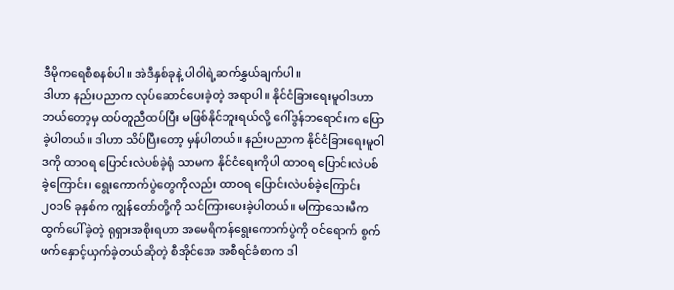ဒီမိုကရေစီစနစ်ပါ။ အဲဒီနှစ်ခုနဲ့ ပါဝါရဲ့ဆက်နွှယ်ချက်ပါ။
ဒါဟာ နည်းပညာက လုပ်ဆောင်ပေးခဲ့တဲ့ အရာပါ။ နိုင်ငံခြားရေးမူဝါဒဟာ ဘယ်တော့မှ ထပ်တူညီထပ်ပြီး မဖြစ်နိုင်ဘူးရယ်လို့ ဂေါ်ဒွန်ဘရောင်းက ပြောခဲ့ပါတယ်။ ဒါဟာ သိပ်ပြီးတော့ မှန်ပါတယ်။ နည်းပညာက နိုင်ငံခြားရေးမူဝါဒကို ထာဝရ ပြောင်းလဲပစ်ခဲ့ရုံ သာမက နိုင်ငံရေးကိုပါ ထာဝရ ပြောင်းလဲပစ်ခဲ့ကြောင်း၊ ရွေးကောက်ပွဲတွေကိုလည်း ထာဝရ ပြောင်းလဲပစ်ခဲ့ကြောင်း ၂၀၁၆ ခုနှစ်က ကျွန်တော်တို့ကို သင်ကြားပေးခဲ့ပါတယ်။ မကြာသေးမီက ထွက်ပေါ်ခဲ့တဲ့ ရုရှားအစိုးရဟာ အမေရိကန်ရွေးကောက်ပွဲကို ဝင်ရောက် စွက်ဖက်နှောင့်ယှက်ခဲ့တယ်ဆိုတဲ့ စီအိုင်အေ အစီရင်ခံစာက ဒါ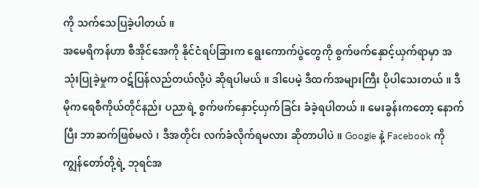ကို သက်သေပြခဲ့ပါတယ်။
အမေရိကန်ဟာ စီအိုင်အေကို နိုင်ငံရပ်ခြားက ရွေးကောက်ပွဲတွေကို စွက်ဖက်နှောင့်ယှက်ရာမှာ အသုံးပြုခဲ့မှုက ဝဋ်ပြန်လည်တယ်လို့ပဲ ဆိုရပါမယ်။ ဒါပေမဲ့ ဒီထက်အများကြီး ပိုပါသေးတယ်။ ဒီမိုကရေစီကိုယ်တိုင်နည်း ပညာရဲ့ စွက်ဖက်နှောင့်ယှက်ခြင်း ခံခဲ့ရပါတယ်။ မေးခွန်းကတော့ နောက်ပြီး ဘာဆက်ဖြစ်မလဲ၊ ဒီအတိုင်း လက်ခံလိုက်ရမလား ဆိုတာပါပဲ။ Google နဲ့ Facebook ကို ကျွန်တော်တို့ရဲ့ ဘုရင်အ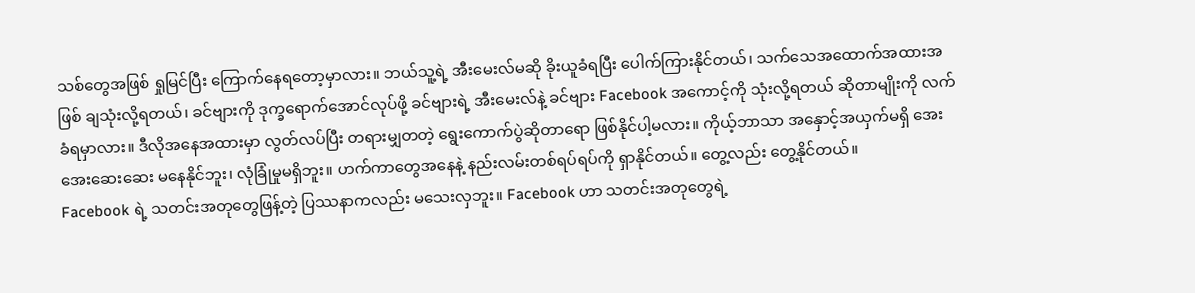သစ်တွေအဖြစ် ရှုမြင်ပြီး ကြောက်နေရတော့မှာလား။ ဘယ်သူ့ရဲ့ အီးမေးလ်မဆို ခိုးယူခံရပြီး ပေါက်ကြားနိုင်တယ်၊ သက်သေအထောက်အထားအဖြစ် ချသုံးလို့ရတယ်၊ ခင်ဗျားကို ဒုက္ခရောက်အောင်လုပ်ဖို့ ခင်ဗျားရဲ့ အီးမေးလ်နဲ့ ခင်ဗျား Facebook အကောင့်ကို သုံးလို့ရတယ် ဆိုတာမျိုးကို လက်ခံရမှာလား။ ဒီလိုအနေအထားမှာ လွတ်လပ်ပြီး တရားမျှတတဲ့ ရွေးကောက်ပွဲဆိုတာရော ဖြစ်နိုင်ပါ့မလား။ ကိုယ့်ဘာသာ အနှောင့်အယှက်မရှိ အေးအေးဆေးဆေး မနေနိုင်ဘူး၊ လုံခြုံမှုမရှိဘူး။ ဟက်ကာတွေအနေနဲ့ နည်းလမ်းတစ်ရပ်ရပ်ကို ရှာနိုင်တယ်။ တွေ့လည်း တွေ့နိုင်တယ်။
Facebook ရဲ့ သတင်းအတုတွေဖြန့်တဲ့ ပြဿနာကလည်း မသေးလှဘူး။ Facebook ဟာ သတင်းအတုတွေရဲ့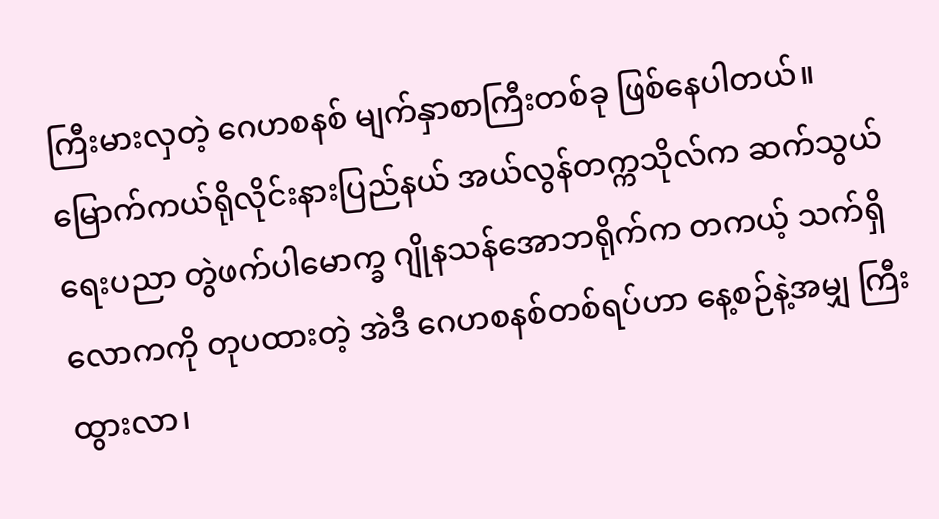ကြီးမားလှတဲ့ ဂေဟစနစ် မျက်နှာစာကြီးတစ်ခု ဖြစ်နေပါတယ်။ မြောက်ကယ်ရိုလိုင်းနားပြည်နယ် အယ်လွန်တက္ကသိုလ်က ဆက်သွယ်ရေးပညာ တွဲဖက်ပါမောက္ခ ဂျိုနသန်အောဘရိုက်က တကယ့် သက်ရှိလောကကို တုပထားတဲ့ အဲဒီ ဂေဟစနစ်တစ်ရပ်ဟာ နေ့စဉ်နဲ့အမျှ ကြီးထွားလာ၊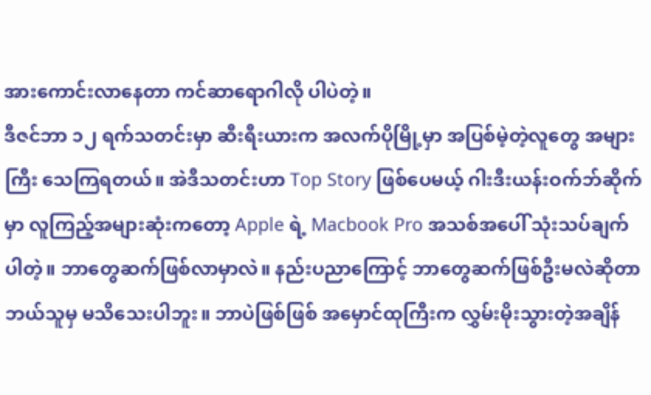အားကောင်းလာနေတာ ကင်ဆာရောဂါလို ပါပဲတဲ့။
ဒီဇင်ဘာ ၁၂ ရက်သတင်းမှာ ဆီးရီးယားက အလက်ပိုမြို့မှာ အပြစ်မဲ့တဲ့လူတွေ အများကြီး သေကြရတယ်။ အဲဒီသတင်းဟာ Top Story ဖြစ်ပေမယ့် ဂါးဒီးယန်းဝက်ဘ်ဆိုက်မှာ လူကြည့်အများဆုံးကတော့ Apple ရဲ့ Macbook Pro အသစ်အပေါ် သုံးသပ်ချက်ပါတဲ့။ ဘာတွေဆက်ဖြစ်လာမှာလဲ။ နည်းပညာကြောင့် ဘာတွေဆက်ဖြစ်ဦးမလဲဆိုတာ ဘယ်သူမှ မသိသေးပါဘူး။ ဘာပဲဖြစ်ဖြစ် အမှောင်ထုကြီးက လွှမ်းမိုးသွားတဲ့အချိန်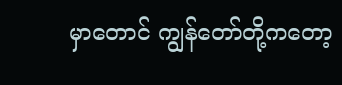မှာတောင် ကျွန်တော်တို့ကတော့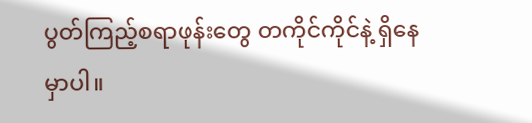ပွတ်ကြည့်စရာဖုန်းတွေ တကိုင်ကိုင်နဲ့ ရှိနေမှာပါ။